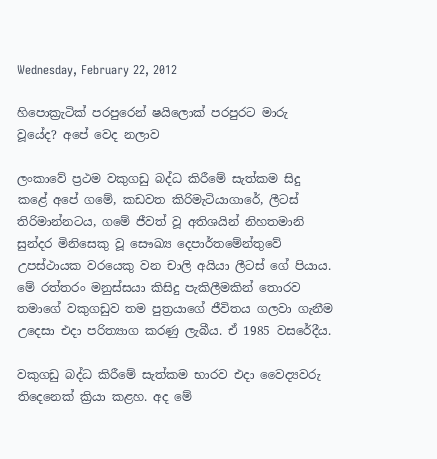Wednesday, February 22, 2012

හිපොක්‍රැටික්‌ පරපුරෙන් ෂයිලොක්‌ පරපුරට මාරු වූයේද? අපේ වෙද නලාව

ලංකාවේ ප්‍රථම වකුගඩු බද්ධ කිරීමේ සැත්කම සිදු කළේ අපේ ගමේ, කඩවත කිරිමැටියාගාරේ, ලීටස්‌ තිරිමාන්නටය, ගමේ ජීවත් වූ අතිශයින් නිහතමානි සුන්දර මිනිසෙකු වූ සෞඛ්‍ය දෙපාර්තමේන්තුවේ උපස්‌ථායක වරයෙකු වන චාලි අයියා ලීටස්‌ ගේ පියාය. මේ රත්තරං මනුස්‌සයා කිසිදු පැකිලීමකින් තොරව තමාගේ වකුගඩුව තම පුත්‍රයාගේ ජීවිතය ගලවා ගැනීම උදෙසා එදා පරිත්‍යාග කරණු ලැබීය. ඒ 1985 වසරේදීය.

වකුගඩු බද්ධ කිරීමේ සැත්කම භාරව එදා වෛද්‍යවරු තිදෙනෙක්‌ ක්‍රියා කළහ. අද මේ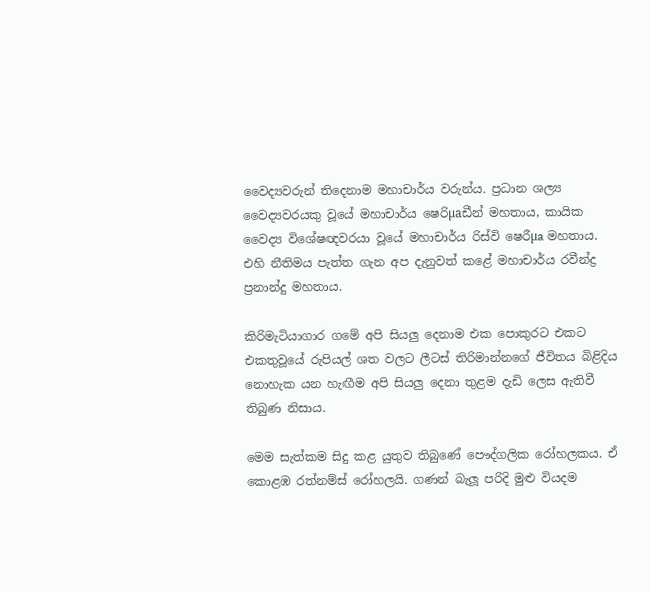වෛද්‍යවරුන් තිදෙනාම මහාචාර්ය වරුන්ය. ප්‍රධාන ශල්‍ය වෛද්‍යවරයකු වූයේ මහාචාර්ය ෂෙරිµaඩීන් මහතාය, කායික වෛද්‍ය විශේෂඥවරයා වූයේ මහාචාර්ය රිස්‌වි ෂෙරීµa මහතාය. එහි නීතිමය පැත්ත ගැන අප දැනුවත් කළේ මහාචාර්ය රවීන්ද්‍ර ප්‍රනාන්දු මහතාය.

කිරිමැටියාගාර ගමේ අපි සියලු දෙනාම එක පොකුරට එකට එකතුවූයේ රුපියල් ශත වලට ලීටස්‌ තිරිමාන්නගේ ජීවිතය බිළිදිය නොහැක යන හැඟීම අපි සියලු දෙනා තුළම දැඩි ලෙස ඇතිවී තිබුණ නිසාය.

මෙම සැත්කම සිදු කළ යුතුව තිබුණේ පෞද්ගලික රෝහලකය. ඒ කොළඹ රත්නම්ස්‌ රෝහලයි. ගණන් බැලූ පරිදි මුළු වියදම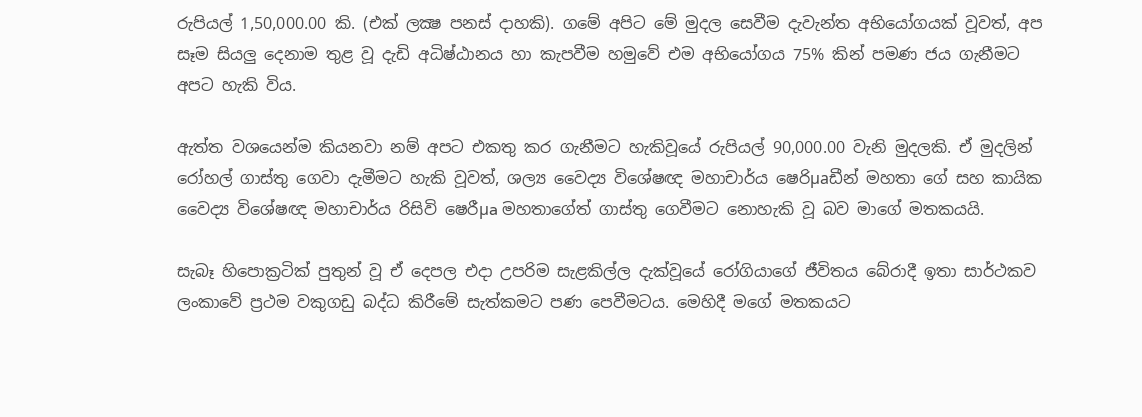රුපියල් 1,50,000.00 කි. (එක්‌ ලක්‍ෂ පනස්‌ දාහකි). ගමේ අපිට මේ මුදල සෙවීම දැවැන්ත අභියෝගයක්‌ වූවත්, අප සෑම සියලු දෙනාම තුළ වූ දැඩි අධිෂ්ඨානය හා කැපවීම හමුවේ එම අභියෝගය 75% කින් පමණ ජය ගැනීමට අපට හැකි විය.

ඇත්ත වශයෙන්ම කියනවා නම් අපට එකතු කර ගැනීමට හැකිවූයේ රුපියල් 90,000.00 වැනි මුදලකි. ඒ මුදලින් රෝහල් ගාස්‌තු ගෙවා දැමීමට හැකි වූවත්, ශල්‍ය වෛද්‍ය විශේෂඥ මහාචාර්ය ෂෙරිµaඩීන් මහතා ගේ සහ කායික වෛද්‍ය විශේෂඥ මහාචාර්ය රිසිවි ෂෙරීµa මහතාගේත් ගාස්‌තු ගෙවීමට නොහැකි වූ බව මාගේ මතකයයි.

සැබෑ හිපොක්‍රටික්‌ පුතුන් වූ ඒ දෙපල එදා උපරිම සැළකිල්ල දැක්‌වූයේ රෝගියාගේ ජීවිතය බේරාදී ඉතා සාර්ථකව ලංකාවේ ප්‍රථම වකුගඩු බද්ධ කිරීමේ සැත්කමට පණ පෙවීමටය. මෙහිදී මගේ මතකයට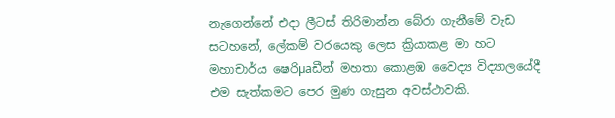නැගෙන්නේ එදා ලීටස්‌ තිරිමාන්න බේරා ගැනීමේ වැඩ සටහනේ, ලේකම් වරයෙකු ලෙස ක්‍රියාකළ මා හට මහාචාර්ය ෂෙරිµaඩීන් මහතා කොළඹ වෛද්‍ය විද්‍යාලයේදී එම සැත්කමට පෙර මුණ ගැසුන අවස්‌ථාවකි.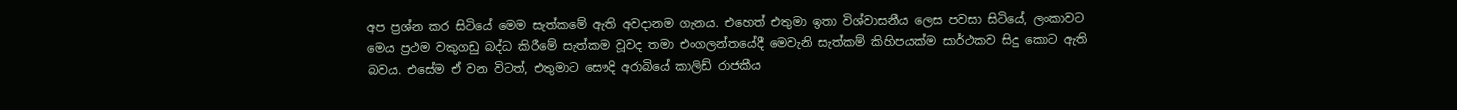අප ප්‍රශ්න කර සිටියේ මෙම සැත්කමේ ඇති අවදානම ගැනය. එහෙත් එතුමා ඉතා විශ්වාසනීය ලෙස පවසා සිටියේ, ලංකාවට මෙය ප්‍රථම වකුගඩු බද්ධ කිරීමේ සැත්කම වූවද තමා එංගලන්තයේදී මෙවැනි සැත්කම් කිහිපයක්‌ම සාර්ථකව සිදු කොට ඇති බවය. එසේම ඒ වන විටත්, එතුමාට සෞදි අරාබියේ කාලිඩ් රාජකීය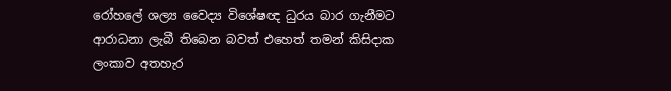රෝහලේ ශල්‍ය වෛද්‍ය විශේෂඥ ධුරය බාර ගැනීමට ආරාධනා ලැබී තිබෙන බවත් එහෙත් තමන් කිසිදාක ලංකාව අතහැර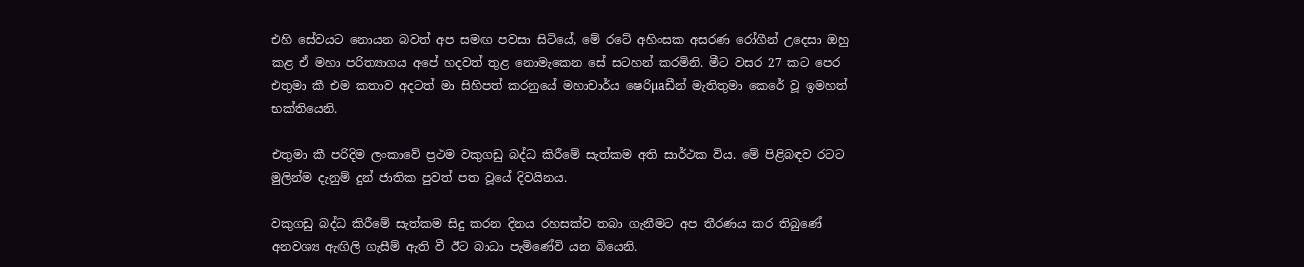එහි සේවයට නොයන බවත් අප සමඟ පවසා සිටියේ, මේ රටේ අහිංසක අසරණ රෝගීන් උදෙසා ඔහු කළ ඒ මහා පරිත්‍යාගය අපේ හදවත් තුළ නොමැකෙන සේ සටහන් කරමිනි. මීට වසර 27 කට පෙර එතුමා කී එම කතාව අදටත් මා සිහිපත් කරනුයේ මහාචාර්ය ෂෙරිµaඩීන් මැතිතුමා කෙරේ වූ ඉමහත් භක්‌තියෙනි.

එතුමා කී පරිදිම ලංකාවේ ප්‍රථම වකුගඩු බද්ධ කිරීමේ සැත්කම අති සාර්ථක විය. මේ පිළිබඳව රටට මුලින්ම දැනුම් දුන් ජාතික පුවත් පත වූයේ දිවයිනය.

වකුගඩු බද්ධ කිරීමේ සැත්කම සිදු කරන දිනය රහසක්‌ව තබා ගැනීමට අප තීරණය කර තිබුණේ අනවශ්‍ය ඇඟිලි ගැසීම් ඇති වී ඊට බාධා පැමිණේවි යන බියෙනි.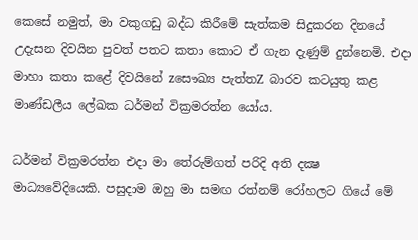කෙසේ නමුත්, මා වකුගඩු බද්ධ කිරීමේ සැත්කම සිදුකරන දිනයේ උදැසන දිවයින පුවත් පතට කතා කොට ඒ ගැන දැණුම් දුන්නෙමි. එදා මාහා කතා කළේ දිවයිනේ zසෞඛ්‍ය පැත්තZ බාරව කටයුතු කළ මාණ්‌ඩලීය ලේඛක ධර්මන් වික්‍රමරත්න යෝය.

ධර්මන් වික්‍රමරත්න එදා මා තේරුම්ගත් පරිදි අති දක්‍ෂ මාධ්‍යවේදියෙකි. පසුදාම ඔහු මා සමඟ රත්නම් රෝහලට ගියේ මේ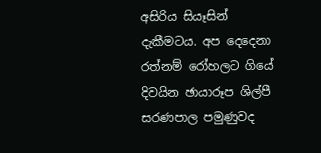අසිරිය සියෑසින් දැකීමටය. අප දෙදෙනා රත්නම් රෝහලට ගියේ දිවයින ඡායාරූප ශිල්පී සරණපාල පමුණුවද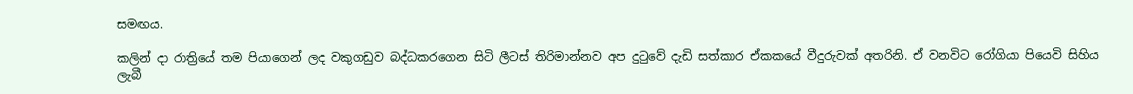සමඟය.

කලින් දා රාත්‍රියේ තම පියාගෙන් ලද වකුගඩුව බද්ධකරගෙන සිටි ලීටස්‌ තිරිමාන්නව අප දුටුවේ දැඩි සත්කාර ඒකකයේ වීදුරුවක්‌ අතරිනි. ඒ වනවිට රෝගියා පියෙවි සිහිය ලැබී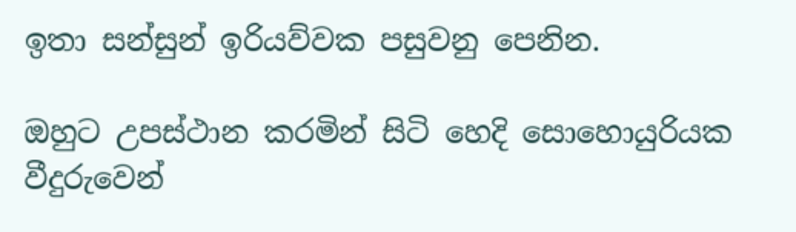ඉතා සන්සුන් ඉරියව්වක පසුවනු පෙනින.

ඔහුට උපස්‌ථාන කරමින් සිටි හෙදි සොහොයුරියක වීදුරුවෙන්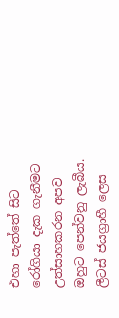එහා පැත්තේ සිට රෝගියා දැක ගැනීමට උත්සාහකරන අපව ඔහුට පෙන්වනු ලැබීය. ලීටස්‌ ජයග්‍රාහී ලෙස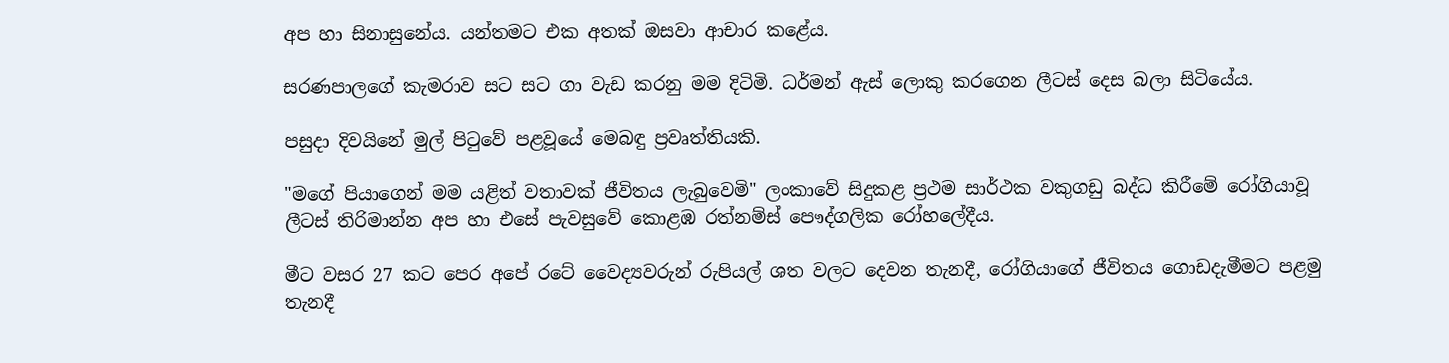අප හා සිනාසුනේය. යන්තමට එක අතක්‌ ඔසවා ආචාර කළේය.

සරණපාලගේ කැමරාව සට සට ගා වැඩ කරනු මම දිටිමි. ධර්මන් ඇස්‌ ලොකු කරගෙන ලීටස්‌ දෙස බලා සිටියේය.

පසුදා දිවයිනේ මුල් පිටුවේ පළවූයේ මෙබඳු ප්‍රවෘත්තියකි.

"මගේ පියාගෙන් මම යළිත් වතාවක්‌ ජීවිතය ලැබුවෙමි" ලංකාවේ සිදුකළ ප්‍රථම සාර්ථක වකුගඩු බද්ධ කිරීමේ රෝගියාවූ ලීටස්‌ තිරිමාන්න අප හා එසේ පැවසුවේ කොළඹ රත්නම්ස්‌ පෞද්ගලික රෝහලේදීය.

මීට වසර 27 කට පෙර අපේ රටේ වෛද්‍යවරුන් රුපියල් ශත වලට දෙවන තැනදී, රෝගියාගේ ජීවිතය ගොඩදැමීමට පළමු තැනදී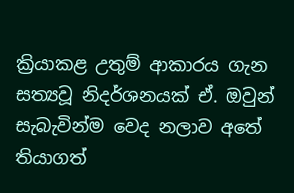ක්‍රියාකළ උතුම් ආකාරය ගැන සත්‍යවූ නිදර්ශනයක්‌ ඒ. ඔවුන් සැබැවින්ම වෙද නලාව අතේ තියාගත්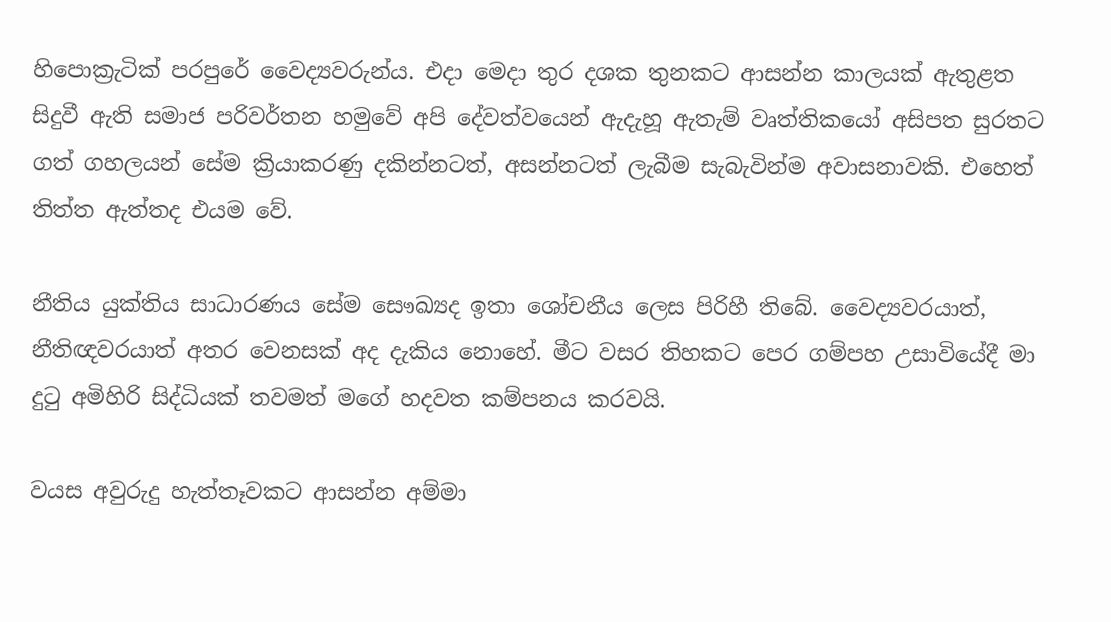හිපොක්‍රැටික්‌ පරපුරේ වෛද්‍යවරුන්ය. එදා මෙදා තුර දශක තුනකට ආසන්න කාලයක්‌ ඇතුළත සිදුවී ඇති සමාජ පරිවර්තන හමුවේ අපි දේවත්වයෙන් ඇදැහූ ඇතැම් වෘත්තිකයෝ අසිපත සුරතට ගත් ගහලයන් සේම ක්‍රියාකරණු දකින්නටත්, අසන්නටත් ලැබීම සැබැවින්ම අවාසනාවකි. එහෙත් තිත්ත ඇත්තද එයම වේ.

නීතිය යුක්‌තිය සාධාරණය සේම සෞඛ්‍යද ඉතා ශෝචනීය ලෙස පිරිහී තිබේ. වෛද්‍යවරයාත්, නීතිඥවරයාත් අතර වෙනසක්‌ අද දැකිය නොහේ. මීට වසර තිහකට පෙර ගම්පහ උසාවියේදී මා දුටු අමිහිරි සිද්ධියක්‌ තවමත් මගේ හදවත කම්පනය කරවයි.

වයස අවුරුදු හැත්තෑවකට ආසන්න අම්මා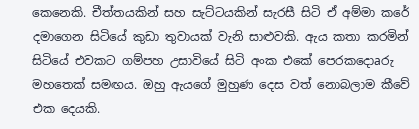කෙනෙකි. චීත්තයකින් සහ සැට්‌ටයකින් සැරසී සිටි ඒ අම්මා කරේ දමාගෙන සිටියේ කුඩා තුවායක්‌ වැනි සාළුවකි. ඇය කතා කරමින් සිටියේ එවකට ගම්පහ උසාවියේ සිටි අංක එකේ පෙරකදොaරු මහතෙක්‌ සමඟය. ඔහු ඇයගේ මුහුණ දෙස වත් නොබලාම කීවේ එක දෙයකි.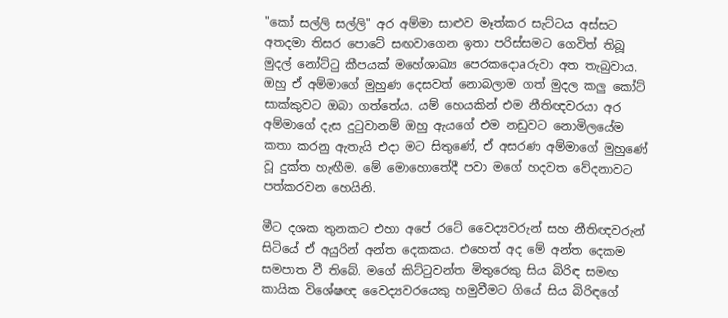"කෝ සල්ලි සල්ලි" අර අම්මා සාළුව මෑත්කර සැට්‌ටය අස්‌සට අතදමා තිසර පොටේ සඟවාගෙන ඉතා පරිස්‌සමට ගෙවිත් තිබූ මුදල් නෝට්‌ටු කීපයක්‌ මහේශාඛ්‍ය පෙරකදොaරුවා අත තැබුවාය. ඔහු ඒ අම්මාගේ මුහුණ දෙසවත් නොබලාම ගත් මුදල කලු කෝට්‌ සාක්‌කුවට ඔබා ගත්තේය. යම් හෙයකින් එම නීතිඥවරයා අර අම්මාගේ දැස දුටුවානම් ඔහු ඇයගේ එම නඩුවට නොමිලයේම කතා කරනු ඇතැයි එදා මට සිතුණේ, ඒ අසරණ අම්මාගේ මුහුණේ වූ දුක්‌ත හැඟීම. මේ මොහොතේදී පවා මගේ හදවත වේදනාවට පත්කරවන හෙයිනි.

මීට දශක තුනකට එහා අපේ රටේ වෛද්‍යවරුන් සහ නීතිඥවරුන් සිටියේ ඒ අයුරින් අන්ත දෙකකය. එහෙත් අද මේ අන්ත දෙකම සමපාත වී තිබේ. මගේ කිට්‌ටුවන්ත මිතුරෙකු සිය බිරිඳ සමඟ කායික විශේෂඥ වෛද්‍යවරයෙකු හමුවීමට ගියේ සිය බිරිඳගේ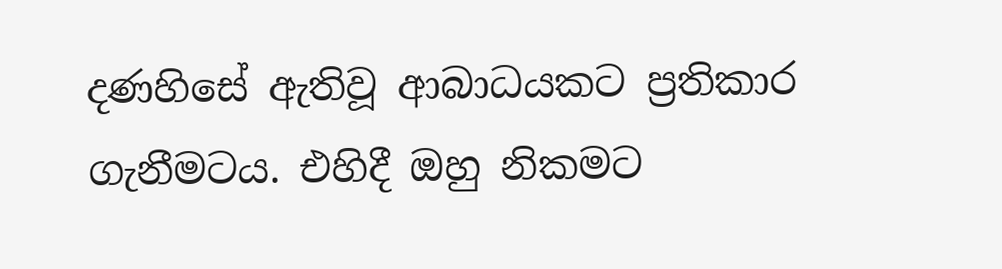දණහිසේ ඇතිවූ ආබාධයකට ප්‍රතිකාර ගැනීමටය. එහිදී ඔහු නිකමට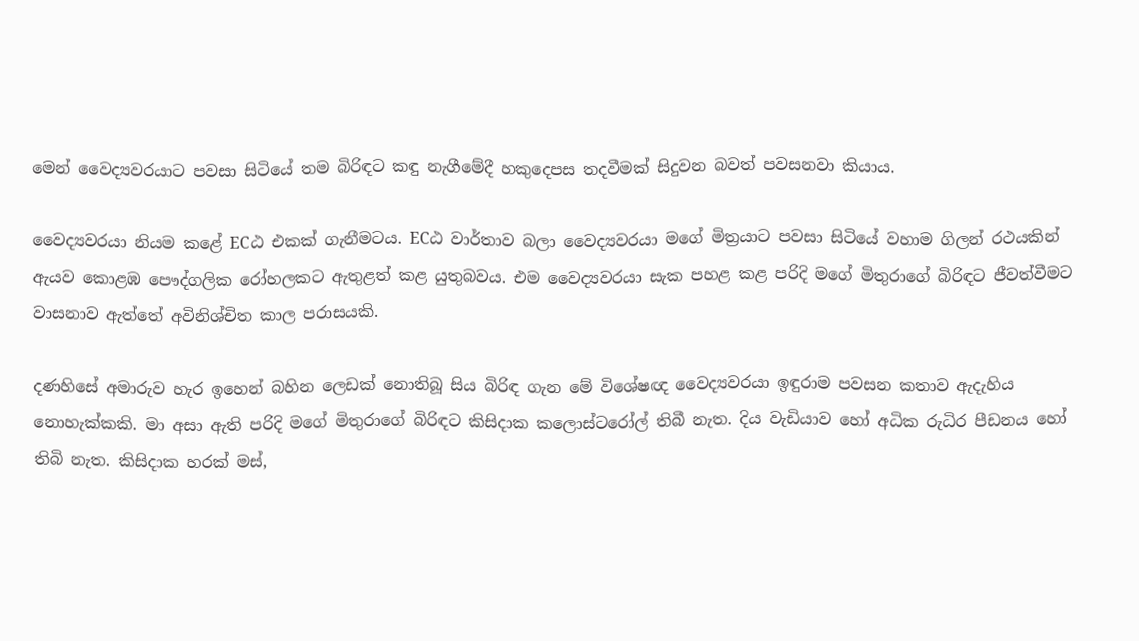මෙන් වෛද්‍යවරයාට පවසා සිටියේ තම බිරිඳට කඳු නැගීමේදී හකුදෙපස තදවීමක්‌ සිදුවන බවත් පවසනවා කියාය.

වෛද්‍යවරයා නියම කළේ ECඨ එකක්‌ ගැනීමටය. ECඨ වාර්තාව බලා වෛද්‍යවරයා මගේ මිත්‍රයාට පවසා සිටියේ වහාම ගිලන් රථයකින් ඇයව කොළඹ පෞද්ගලික රෝහලකට ඇතුළත් කළ යුතුබවය. එම වෛද්‍යවරයා සැක පහළ කළ පරිදි මගේ මිතුරාගේ බිරිඳට ජීවත්වීමට වාසනාව ඇත්තේ අවිනිශ්චිත කාල පරාසයකි.

දණහිසේ අමාරුව හැර ඉහෙන් බහින ලෙඩක්‌ නොතිබූ සිය බිරිඳ ගැන මේ විශේෂඥ වෛද්‍යවරයා ඉඳුරාම පවසන කතාව ඇදැහිය නොහැක්‌කකි. මා අසා ඇති පරිදි මගේ මිතුරාගේ බිරිඳට කිසිදාක කලොස්‌ටරෝල් තිබී නැත. දිය වැඩියාව හෝ අධික රුධිර පීඩනය හෝ තිබි නැත. කිසිදාක හරක්‌ මස්‌,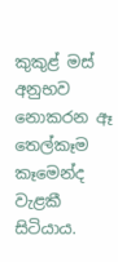කුකුළ් මස්‌ අනුභව නොකරන ඈ තෙල්කෑම කෑමෙන්ද වැළකී සිටියාය.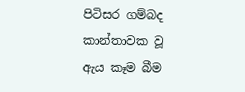පිටිසර ගම්බද කාන්තාවක වූ ඇය කෑම බීම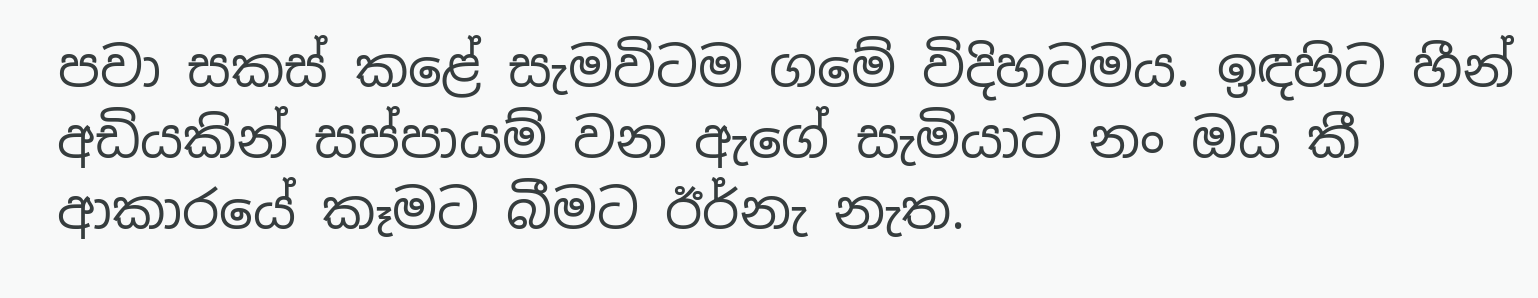පවා සකස්‌ කළේ සැමවිටම ගමේ විදිහටමය. ඉඳහිට හීන් අඩියකින් සප්පායම් වන ඇගේ සැමියාට නං ඔය කී ආකාරයේ කෑමට බීමට ඊර්නැ නැත.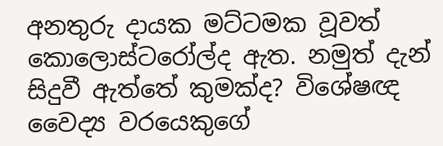අනතුරු දායක මට්‌ටමක වූවත් කොලොස්‌ටරෝල්ද ඇත. නමුත් දැන් සිදුවී ඇත්තේ කුමක්‌ද? විශේෂඥ වෛද්‍ය වරයෙකුගේ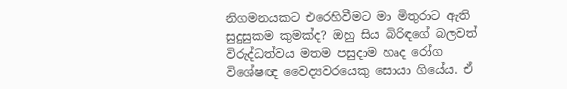නිගමනයකට එරෙහිවීමට මා මිතුරාට ඇති සුදුසුකම කුමක්‌ද? ඔහු සිය බිරිඳගේ බලවත් විරුද්ධත්වය මතම පසුදාම හෘද රෝග විශේෂඥ වෛද්‍යවරයෙකු සොයා ගියේය. ඒ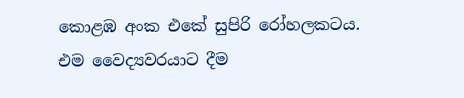කොළඹ අංක එකේ සුපිරි රෝහලකටය. එම වෛද්‍යවරයාට දීම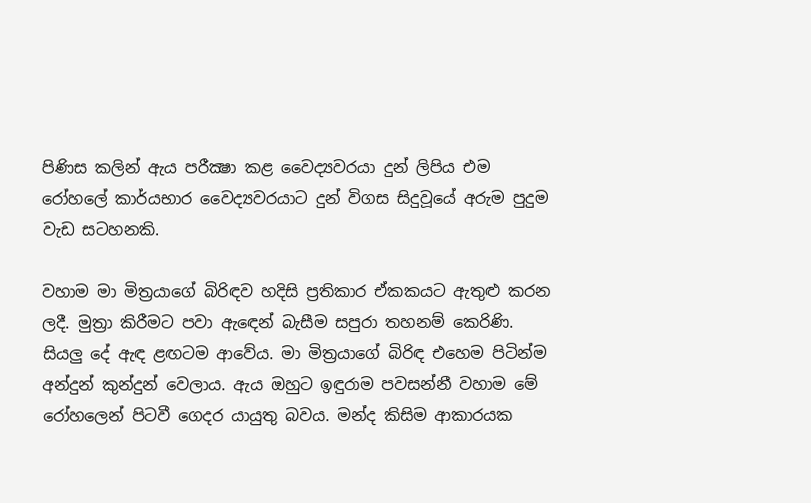පිණිස කලින් ඇය පරීක්‍ෂා කළ වෛද්‍යවරයා දුන් ලිපිය එම රෝහලේ කාර්යභාර වෛද්‍යවරයාට දුන් විගස සිදුවූයේ අරුම පුදුම වැඩ සටහනකි.

වහාම මා මිත්‍රයාගේ බිරිඳව හදිසි ප්‍රතිකාර ඒකකයට ඇතුළු කරන ලදී. මුත්‍රා කිරීමට පවා ඇඳෙන් බැසීම සපුරා තහනම් කෙරිණි. සියලු දේ ඇඳ ළඟටම ආවේය. මා මිත්‍රයාගේ බිරිඳ එහෙම පිටින්ම අන්දුන් කුන්දුන් වෙලාය. ඇය ඔහුට ඉඳුරාම පවසන්නී වහාම මේ රෝහලෙන් පිටවී ගෙදර යායුතු බවය. මන්ද කිසිම ආකාරයක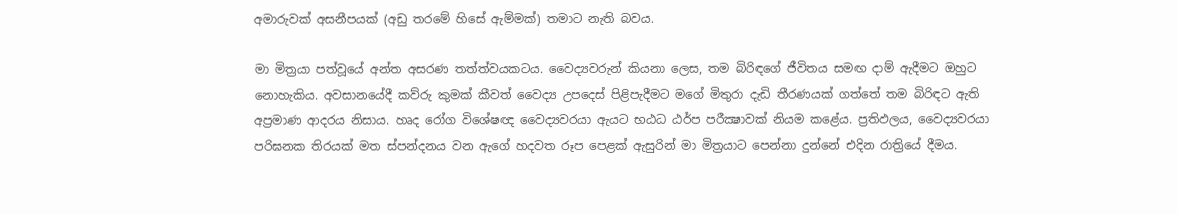අමාරුවක්‌ අසනීපයක්‌ (අඩු තරමේ හිසේ ඇම්මක්‌) තමාට නැති බවය.

මා මිත්‍රයා පත්වූයේ අන්ත අසරණ තත්ත්වයකටය. වෛද්‍යවරුන් කියනා ලෙස, තම බිරිඳගේ ජීවිතය සමඟ දාම් ඇදීමට ඔහුට නොහැකිය. අවසානයේදී කව්රු කුමක්‌ කීවත් වෛද්‍ය උපදෙස්‌ පිළිපැදීමට මගේ මිතුරා දැඩි තීරණයක්‌ ගත්තේ තම බිරිඳට ඇති අප්‍රමාණ ආදරය නිසාය. හෘද රෝග විශේෂඥ වෛද්‍යවරයා ඇයට භඨධ ඨර්ප පරීක්‍ෂාවක්‌ නියම කළේය. ප්‍රතිඵලය, වෛද්‍යවරයා පරිඝනක තිරයක්‌ මත ස්‌පන්දනය වන ඇගේ හදවත රූප පෙළක්‌ ඇසුරින් මා මිත්‍රයාට පෙන්නා දුන්නේ එදින රාත්‍රියේ දීමය.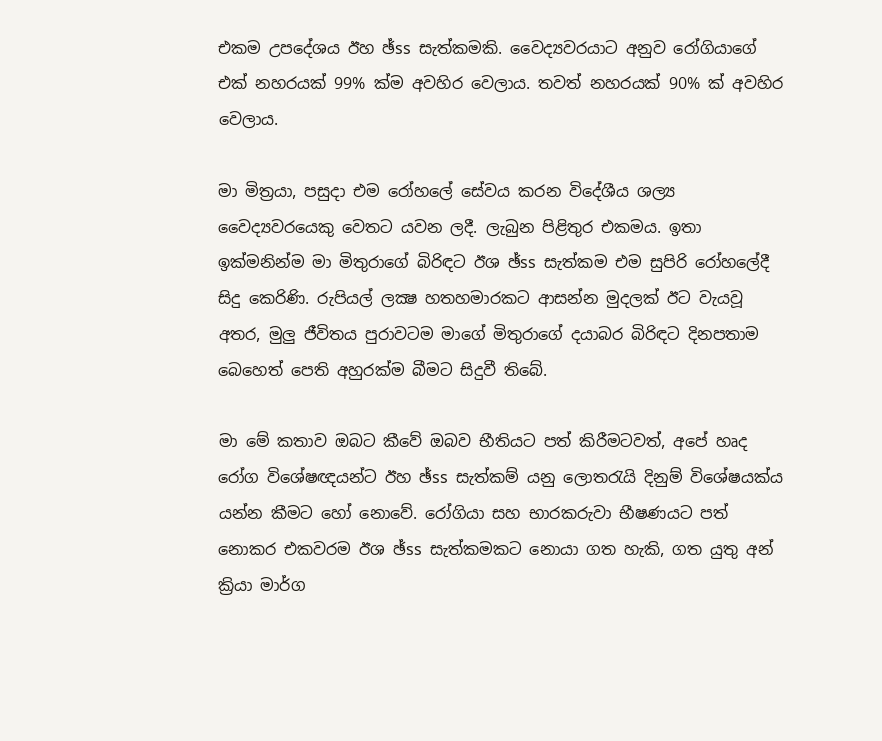එකම උපදේශය ඊහ ඡ්ss සැත්කමකි. වෛද්‍යවරයාට අනුව රෝගියාගේ එක්‌ නහරයක්‌ 99% ක්‌ම අවහිර වෙලාය. තවත් නහරයක්‌ 90% ක්‌ අවහිර වෙලාය.

මා මිත්‍රයා, පසුදා එම රෝහලේ සේවය කරන විදේශීය ශල්‍ය වෛද්‍යවරයෙකු වෙතට යවන ලදී. ලැබුන පිළිතුර එකමය. ඉතා ඉක්‌මනින්ම මා මිතුරාගේ බිරිඳට ඊශ ඡ්ss සැත්කම එම සුපිරි රෝහලේදී සිදු කෙරිණි. රුපියල් ලක්‍ෂ හතහමාරකට ආසන්න මුදලක්‌ ඊට වැයවූ අතර, මුලු ජීවිතය පුරාවටම මාගේ මිතුරාගේ දයාබර බිරිඳට දිනපතාම බෙහෙත් පෙති අහුරක්‌ම බීමට සිදුවී තිබේ.

මා මේ කතාව ඔබට කීවේ ඔබව භීතියට පත් කිරීමටවත්, අපේ හෘද රෝග විශේෂඥයන්ට ඊහ ඡ්ss සැත්කම් යනු ලොතරැයි දිනුම් විශේෂයක්‌ය යන්න කීමට හෝ නොවේ. රෝගියා සහ භාරකරුවා භීෂණයට පත් නොකර එකවරම ඊශ ඡ්ss සැත්කමකට නොයා ගත හැකි, ගත යුතු අන් ක්‍රියා මාර්ග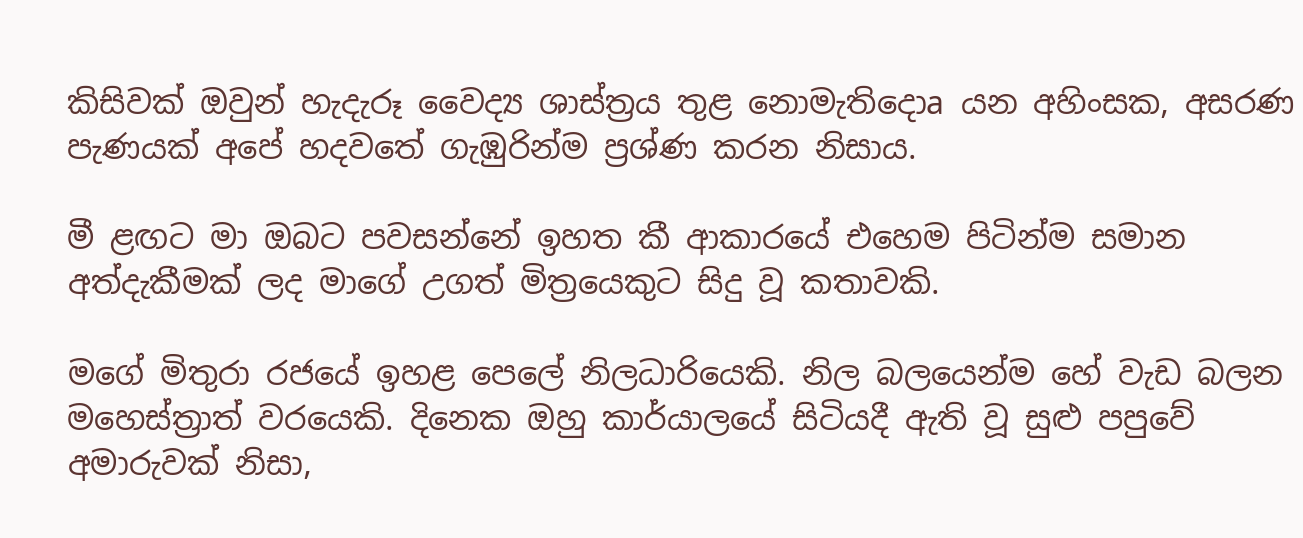කිසිවක්‌ ඔවුන් හැදැරූ වෛද්‍ය ශාස්‌ත්‍රය තුළ නොමැතිදොa යන අහිංසක, අසරණ පැණයක්‌ අපේ හදවතේ ගැඹුරින්ම ප්‍රශ්ණ කරන නිසාය.

මී ළඟට මා ඔබට පවසන්නේ ඉහත කී ආකාරයේ එහෙම පිටින්ම සමාන අත්දැකීමක්‌ ලද මාගේ උගත් මිත්‍රයෙකුට සිදු වූ කතාවකි.

මගේ මිතුරා රජයේ ඉහළ පෙලේ නිලධාරියෙකි. නිල බලයෙන්ම හේ වැඩ බලන මහෙස්‌ත්‍රාත් වරයෙකි. දිනෙක ඔහු කාර්යාලයේ සිටියදී ඇති වූ සුළු පපුවේ අමාරුවක්‌ නිසා,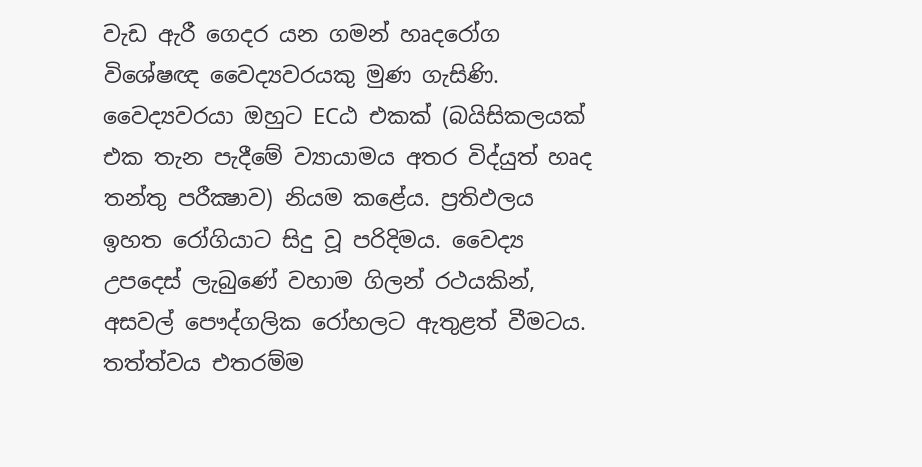වැඩ ඇරී ගෙදර යන ගමන් හෘදරෝග විශේෂඥ වෛද්‍යවරයකු මුණ ගැසිණි. වෛද්‍යවරයා ඔහුට ECඨ එකක්‌ (බයිසිකලයක්‌ එක තැන පැදීමේ ව්‍යායාමය අතර විද්යුත් හෘද තන්තු පරීක්‍ෂාව) නියම කළේය. ප්‍රතිඵලය ඉහත රෝගියාට සිදු වූ පරිදිමය. වෛද්‍ය උපදෙස්‌ ලැබුණේ වහාම ගිලන් රථයකින්, අසවල් පෞද්ගලික රෝහලට ඇතුළත් වීමටය. තත්ත්වය එතරම්ම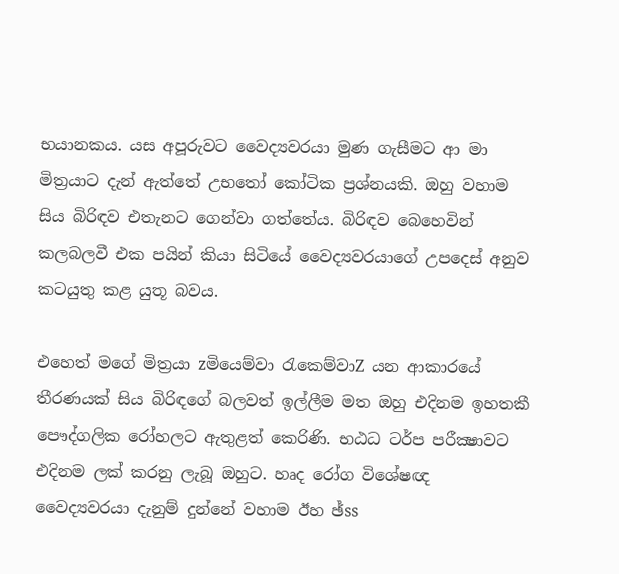භයානකය. යස අපූරුවට වෛද්‍යවරයා මුණ ගැසීමට ආ මා මිත්‍රයාට දැන් ඇත්තේ උභතෝ කෝටික ප්‍රශ්නයකි. ඔහු වහාම සිය බිරිඳව එතැනට ගෙන්වා ගත්තේය. බිරිඳව බෙහෙවින් කලබලවී එක පයින් කියා සිටියේ වෛද්‍යවරයාගේ උපදෙස්‌ අනුව කටයුතු කළ යුතූ බවය.

එහෙත් මගේ මිත්‍රයා zමියෙම්වා රැකෙම්වාZ යන ආකාරයේ තීරණයක්‌ සිය බිරිඳගේ බලවත් ඉල්ලීම මත ඔහු එදිනම ඉහතකී පෞද්ගලික රෝහලට ඇතුළත් කෙරිණි. භඨධ ටර්ප පරීක්‍ෂාවට එදිනම ලක්‌ කරනු ලැබූ ඔහුට. හෘද රෝග විශේෂඥ වෛද්‍යවරයා දැනුම් දුන්නේ වහාම ඊහ ඡ්ss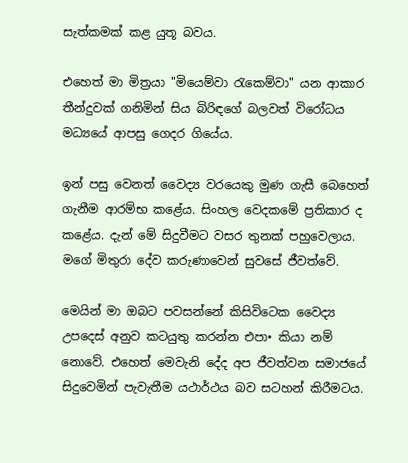සැත්කමක්‌ කළ යුතූ බවය.

එහෙත් මා මිත්‍රයා "මියෙම්වා රැකෙම්වා" යන ආකාර තීන්දුවක්‌ ගනිමින් සිය බිරිඳගේ බලවත් විරෝධය මධ්‍යයේ ආපසු ගෙදර ගියේය.

ඉන් පසු වෙනත් වෛද්‍ය වරයෙකු මුණ ගැසී බෙහෙත් ගැනීම ආරම්භ කළේය. සිංහල වෙදකමේ ප්‍රතිකාර ද කළේය. දැන් මේ සිදුවීමට වසර තුනක්‌ පහුවෙලාය. මගේ මිතුරා දේව කරුණාවෙන් සුවසේ ජීවත්වේ.

මෙයින් මා ඔබට පවසන්නේ කිසිවිටෙක වෛද්‍ය උපදෙස්‌ අනුව කටයුතු කරන්න එපා• කියා නම් නොවේ. එහෙත් මෙවැනි දේද අප ජීවත්වන සමාජයේ සිදුවෙමින් පැවැතීම යථාර්ථය බව සටහන් කිරීමටය.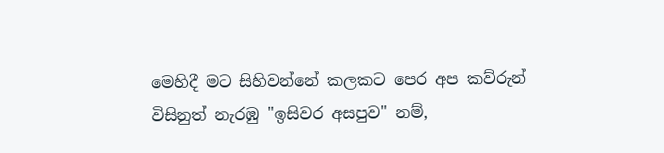මෙහිදී මට සිහිවන්නේ කලකට පෙර අප කව්රුන් විසිනුත් නැරඹු "ඉසිවර අසපුව" නම්,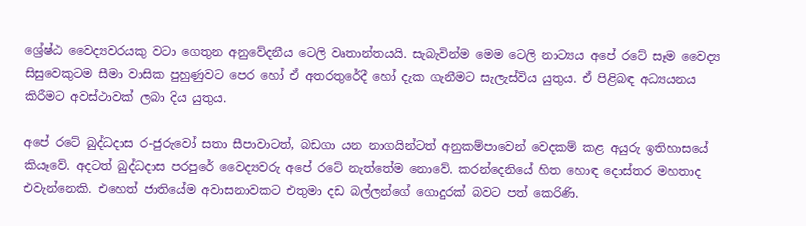ශ්‍රේෂ්ඨ වෛද්‍යවරයකු වටා ගෙතුන අනුවේදනීය ටෙලි වෘතාන්තයයි. සැබැවින්ම මෙම ටෙලි නාට්‍යය අපේ රටේ සෑම වෛද්‍ය සිසුවෙකුටම සීමා වාසික පුහුණුවට පෙර හෝ ඒ අතරතුරේදී හෝ දැක ගැනීමට සැලැස්‌විය යුතුය. ඒ පිළිබඳ අධ්‍යයනය කිරීමට අවස්‌ථාවක්‌ ලබා දිය යුතුය.

අපේ රටේ බුද්ධදාස ර-ජුරුවෝ සතා සීපාවාටත්, බඩගා යන නාගයින්ටත් අනුකම්පාවෙන් වෙදකම් කළ අයුරු ඉතිහාසයේ කියෑවේ. අදටත් බුද්ධදාස පරපුරේ වෛද්‍යවරු අපේ රටේ නැත්තේම නොවේ. කරන්දෙනියේ හිත හොඳ දොස්‌තර මහතාද එවැන්නෙකි. එහෙත් ජාතියේම අවාසනාවකට එතුමා දඩ බල්ලන්ගේ ගොදුරක්‌ බවට පත් කෙරිණි.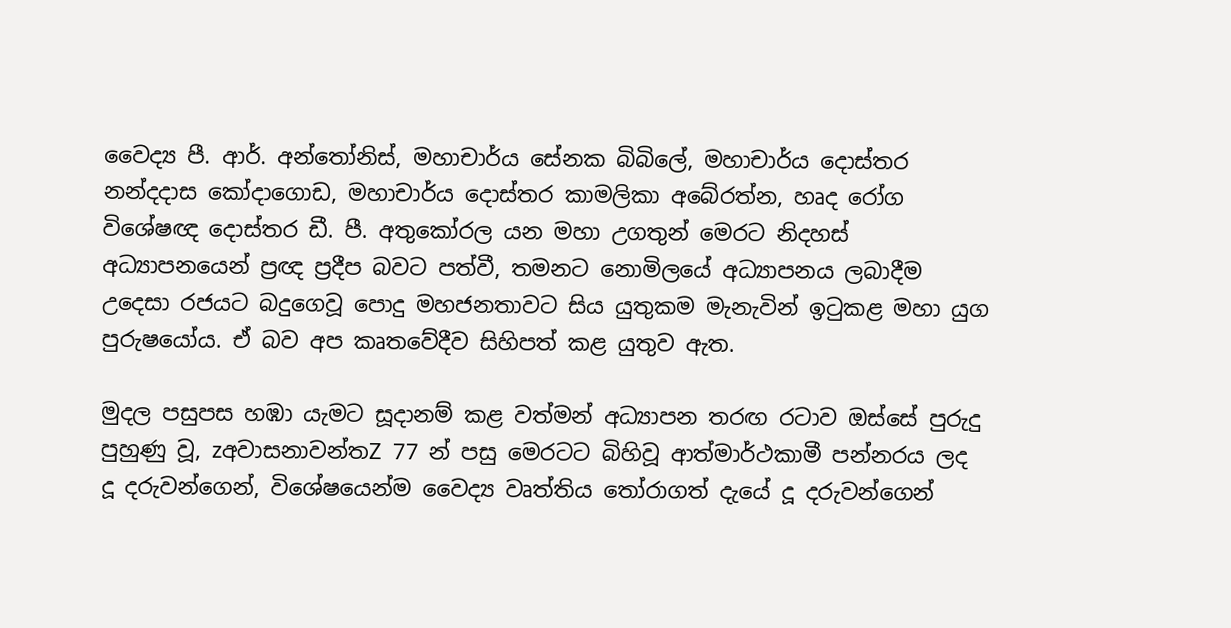වෛද්‍ය පී. ආර්. අන්තෝනිස්‌, මහාචාර්ය සේනක බිබිලේ, මහාචාර්ය දොස්‌තර නන්දදාස කෝදාගොඩ, මහාචාර්ය දොස්‌තර කාමලිකා අබේරත්න, හෘද රෝග විශේෂඥ දොස්‌තර ඩී. පී. අතුකෝරල යන මහා උගතුන් මෙරට නිදහස්‌ අධ්‍යාපනයෙන් ප්‍රඥ ප්‍රදීප බවට පත්වී, තමනට නොමිලයේ අධ්‍යාපනය ලබාදීම උදෙසා රජයට බදුගෙවූ පොදු මහජනතාවට සිය යුතුකම මැනැවින් ඉටුකළ මහා යුග පුරුෂයෝය. ඒ බව අප කෘතවේදීව සිහිපත් කළ යුතුව ඇත.

මුදල පසුපස හඹා යැමට සූදානම් කළ වත්මන් අධ්‍යාපන තරඟ රටාව ඔස්‌සේ පුරුදු පුහුණු වූ, zඅවාසනාවන්තZ 77 න් පසු මෙරටට බිහිවූ ආත්මාර්ථකාමී පන්නරය ලද දූ දරුවන්ගෙන්, විශේෂයෙන්ම වෛද්‍ය වෘත්තිය තෝරාගත් දැයේ දූ දරුවන්ගෙන්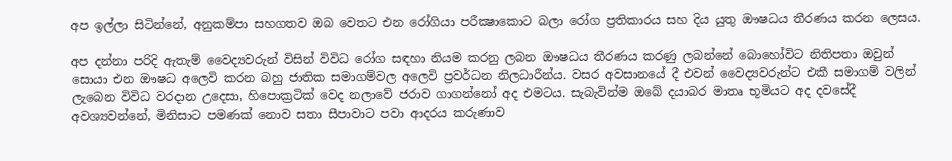අප ඉල්ලා සිටින්නේ, අනුකම්පා සහගතව ඔබ වෙතට එන රෝගියා පරීක්‍ෂාකොට බලා රෝග ප්‍රතිකාරය සහ දිය යුතු ඖෂධය තීරණය කරන ලෙසය.

අප දන්නා පරිදි ඇතැම් වෛද්‍යවරුන් විසින් විවිධ රෝග සඳහා නියම කරනු ලබන ඖෂධය තීරණය කරණු ලබන්නේ බොහෝවිට නිතිපතා ඔවුන් සොයා එන ඖෂධ අලෙවි කරන බහු ජාතික සමාගම්වල අලෙවි ප්‍රවර්ධන නිලධාරීන්ය. වසර අවසානයේ දී එවන් වෛද්‍යවරුන්ට එකී සමාගම් වලින් ලැබෙන විවිධ වරදාන උදෙසා, හිපොක්‍රටික්‌ වෙද නලාවේ ජරාව ගාගන්නෝ අද එමටය. සැබැවින්ම ඔබේ දයාබර මාතෘ භූමියට අද දවසේදී අවශ්‍යවන්නේ, මිනිසාට පමණක්‌ නොව සතා සීපාවාට පවා ආදරය කරුණාව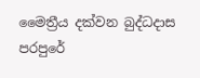මෛත්‍රීය දක්‌වන බුද්ධදාස පරපුරේ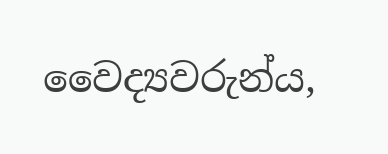වෛද්‍යවරුන්ය,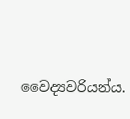වෛද්‍යවරියන්ය.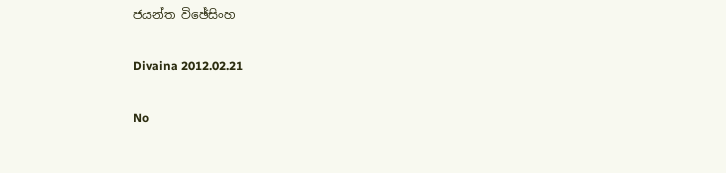ජයන්ත විඡේසිංහ

Divaina 2012.02.21

No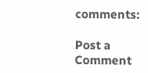comments:

Post a Comment